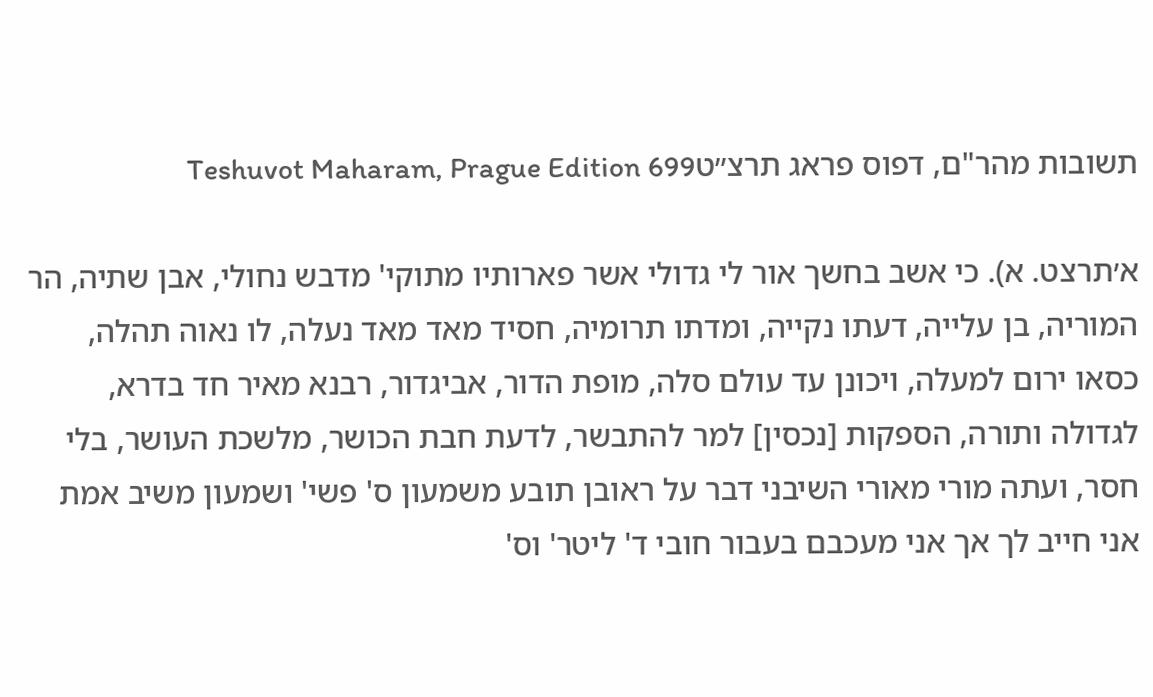תשובות מהר"ם, דפוס פראג תרצ״טTeshuvot Maharam, Prague Edition 699

א׳תרצט. א). כי אשב בחשך אור לי גדולי אשר פארותיו מתוקי' מדבש נחולי, אבן שתיה, הר המוריה, בן עלייה, דעתו נקייה, ומדתו תרומיה, חסיד מאד מאד נעלה, לו נאוה תהלה, כסאו ירום למעלה, ויכונן עד עולם סלה, מופת הדור, אביגדור, רבנא מאיר חד בדרא, לגדולה ותורה, הספקות [נכסין] למר להתבשר, לדעת חבת הכושר, מלשכת העושר, בלי חסר, ועתה מורי מאורי השיבני דבר על ראובן תובע משמעון ס' פשי' ושמעון משיב אמת אני חייב לך אך אני מעכבם בעבור חובי ד' ליטר' וס'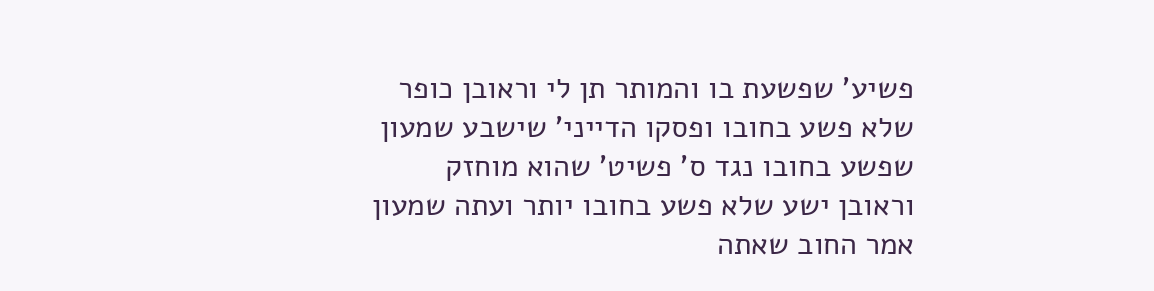פשיע' שפשעת בו והמותר תן לי וראובן כופר שלא פשע בחובו ופסקו הדייני' שישבע שמעון שפשע בחובו נגד ס' פשיט' שהוא מוחזק וראובן ישע שלא פשע בחובו יותר ועתה שמעון אמר החוב שאתה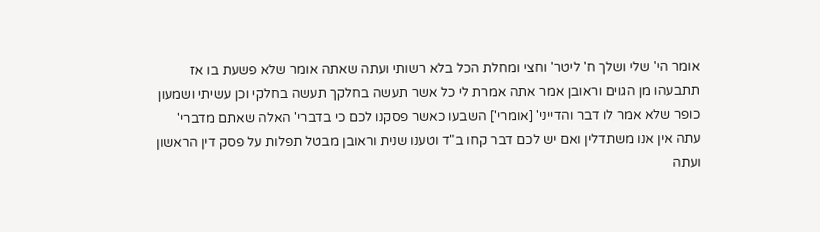אומר הי' שלי ושלך ח' ליטר' וחצי ומחלת הכל בלא רשותי ועתה שאתה אומר שלא פשעת בו אז תתבעהו מן הגוים וראובן אמר אתה אמרת לי כל אשר תעשה בחלקך תעשה בחלקי וכן עשיתי ושמעון כופר שלא אמר לו דבר והדייני' [אומרי'] השבעו כאשר פסקנו לכם כי בדברי' האלה שאתם מדברי' עתה אין אנו משתדלין ואם יש לכם דבר קחו ב"ד וטענו שנית וראובן מבטל תפלות על פסק דין הראשון ועתה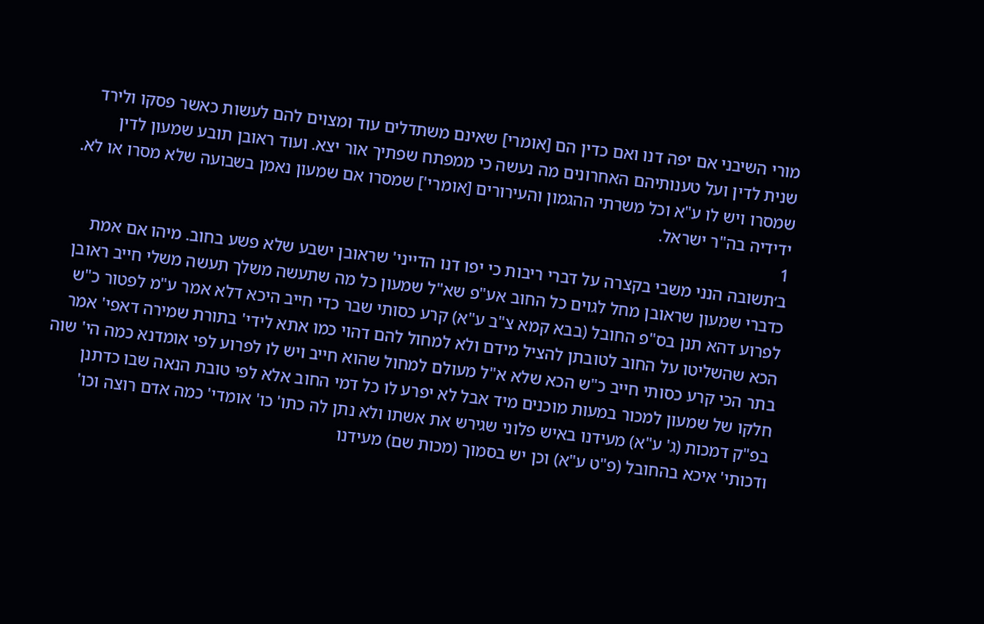מורי השיבני אם יפה דנו ואם כדין הם [אומרי] שאינם משתדלים עוד ומצוים להם לעשות כאשר פסקו ולירד שנית לדין ועל טענותיהם האחרונים מה נעשה כי ממפתח שפתיך אור יצא. ועוד ראובן תובע שמעון לדין שמסרו ויש לו ע"א וכל משרתי ההגמון והעירורים [אומרי'] שמסרו אם שמעון נאמן בשבועה שלא מסרו או לא. ידידיה בה"ר ישראל.
1
ב׳תשובה הנני משבי בקצרה על דברי ריבות כי יפו דנו הדייני' שראובן ישבע שלא פשע בחוב. מיהו אם אמת כדברי שמעון שראובן מחל לגוים כל החוב אע"פ שא"ל שמעון כל מה שתעשה משלך תעשה משלי חייב ראובן לפרוע דהא תנן בס"פ החובל (בבא קמא צ"ב ע"א) קרע כסותי שבר כדי חייב היכא דלא אמר ע"מ לפטור כ"ש הכא שהשליטו על החוב לטובתן להציל מידם ולא למחול להם דהוי כמו אתא לידי' בתורת שמירה דאפי' אמר בתר הכי קרע כסותי חייב כ"ש הכא שלא א"ל מעולם למחול שהוא חייב ויש לו לפרוע לפי אומדנא כמה הי' שוה חלקו של שמעון למכור במעות מוכנים מיד אבל לא יפרע לו כל דמי החוב אלא לפי טובת הנאה שבו כדתנן בפ"ק דמכות (ג' ע"א) מעידנו באיש פלוני שגירש את אשתו ולא נתן לה כתו' כו' אומדי' כמה אדם רוצה וכו' ודכותי' איכא בהחובל (פ"ט ע"א) וכן יש בסמוך (מכות שם) מעידנו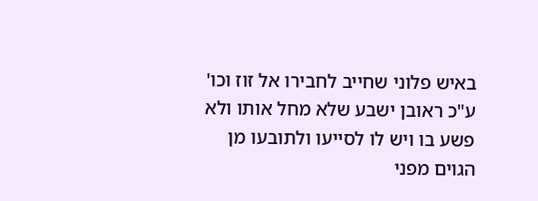באיש פלוני שחייב לחבירו אל זוז וכו' ע"כ ראובן ישבע שלא מחל אותו ולא פשע בו ויש לו לסייעו ולתובעו מן הגוים מפני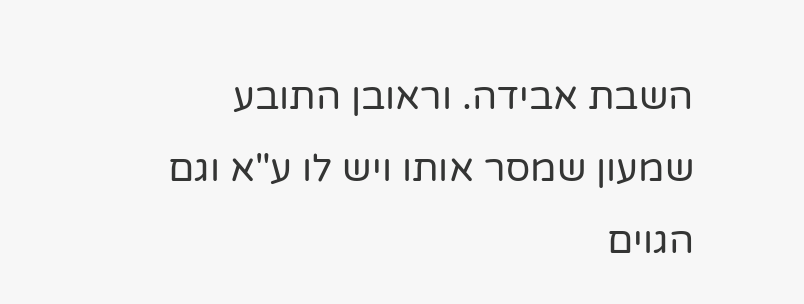השבת אבידה. וראובן התובע שמעון שמסר אותו ויש לו ע"א וגם הגוים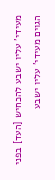מעידי' עליו ישבע להכחיש [העד] בפני הגוים מעידי' עליו ישבע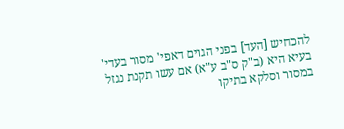להכחיש [העד] בפני הגוים דאפי' מסור בעדי' בעיא היא (ב"ק ס"ב ע"א) אם עשו תקנת נגזל במסור וסלקא בתיקו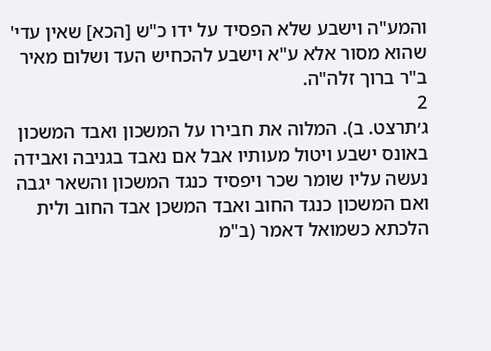והמע"ה וישבע שלא הפסיד על ידו כ"ש [הכא] שאין עדי' שהוא מסור אלא ע"א וישבע להכחיש העד ושלום מאיר ב"ר ברוך זלה"ה.
2
ג׳תרצט. ב). המלוה את חבירו על המשכון ואבד המשכון באונס ישבע ויטול מעותיו אבל אם נאבד בגניבה ואבידה נעשה עליו שומר שכר ויפסיד כנגד המשכון והשאר יגבה ואם המשכון כנגד החוב ואבד המשכן אבד החוב ולית הלכתא כשמואל דאמר (ב"מ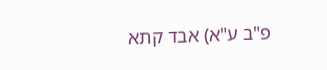פ"ב ע"א) אבד קתא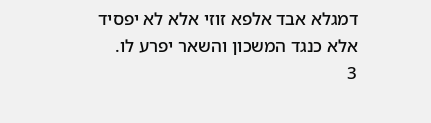דמגלא אבד אלפא זוזי אלא לא יפסיד אלא כנגד המשכון והשאר יפרע לו.
3